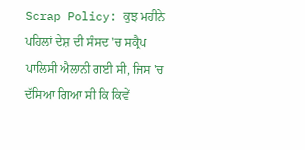Scrap Policy: ਕੁਝ ਮਹੀਨੇ ਪਹਿਲਾਂ ਦੇਸ਼ ਦੀ ਸੰਸਦ 'ਚ ਸਕ੍ਰੈਪ ਪਾਲਿਸੀ ਐਲਾਨੀ ਗਈ ਸੀ, ਜਿਸ 'ਚ ਦੱਸਿਆ ਗਿਆ ਸੀ ਕਿ ਕਿਵੇਂ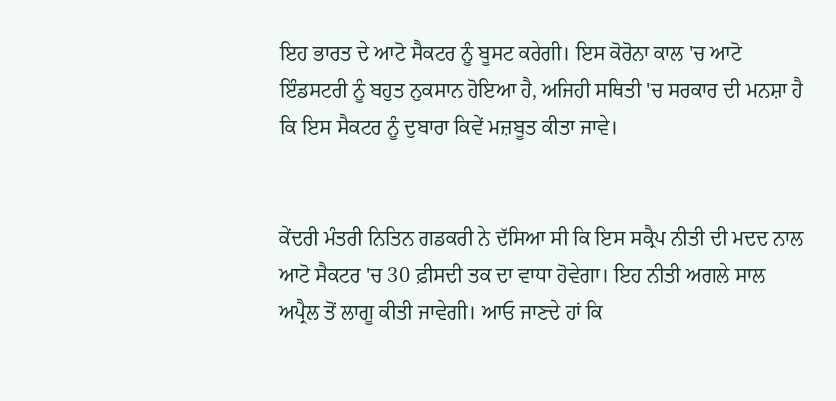ਇਹ ਭਾਰਤ ਦੇ ਆਟੋ ਸੈਕਟਰ ਨੂੰ ਬੂਸਟ ਕਰੇਗੀ। ਇਸ ਕੋਰੋਨਾ ਕਾਲ 'ਚ ਆਟੋ ਇੰਡਸਟਰੀ ਨੂੰ ਬਹੁਤ ਨੁਕਸਾਨ ਹੋਇਆ ਹੈ, ਅਜਿਹੀ ਸਥਿਤੀ 'ਚ ਸਰਕਾਰ ਦੀ ਮਨਸ਼ਾ ਹੈ ਕਿ ਇਸ ਸੈਕਟਰ ਨੂੰ ਦੁਬਾਰਾ ਕਿਵੇਂ ਮਜ਼ਬੂਤ ਕੀਤਾ ਜਾਵੇ।


ਕੇਂਦਰੀ ਮੰਤਰੀ ਨਿਤਿਨ ਗਡਕਰੀ ਨੇ ਦੱਸਿਆ ਸੀ ਕਿ ਇਸ ਸਕ੍ਰੈਪ ਨੀਤੀ ਦੀ ਮਦਦ ਨਾਲ ਆਟੋ ਸੈਕਟਰ 'ਚ 30 ਫ਼ੀਸਦੀ ਤਕ ਦਾ ਵਾਧਾ ਹੋਵੇਗਾ। ਇਹ ਨੀਤੀ ਅਗਲੇ ਸਾਲ ਅਪ੍ਰੈਲ ਤੋਂ ਲਾਗੂ ਕੀਤੀ ਜਾਵੇਗੀ। ਆਓ ਜਾਣਦੇ ਹਾਂ ਕਿ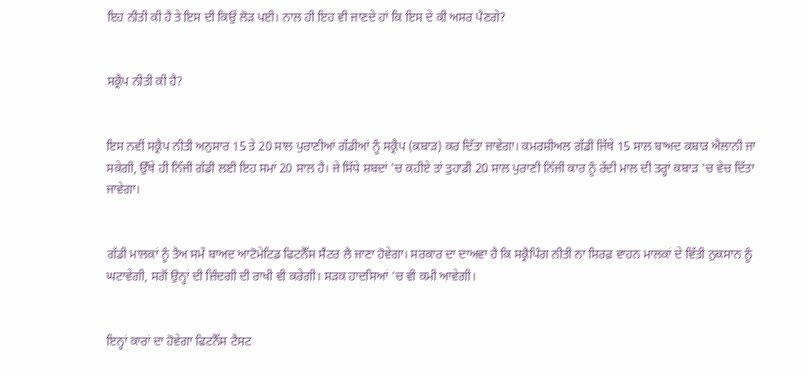ਇਹ ਨੀਤੀ ਕੀ ਹੈ ਤੇ ਇਸ ਦੀ ਕਿਉਂ ਲੋੜ ਪਈ। ਨਾਲ ਹੀ ਇਹ ਵੀ ਜਾਣਦੇ ਹਾਂ ਕਿ ਇਸ ਦੇ ਕੀ ਅਸਰ ਪੈਣਗੇ?


ਸਕ੍ਰੈਪ ਨੀਤੀ ਕੀ ਹੈ?


ਇਸ ਨਵੀਂ ਸਕ੍ਰੈਪ ਨੀਤੀ ਅਨੁਸਾਰ 15 ਤੇ 20 ਸਾਲ ਪੁਰਾਣੀਆਂ ਗੱਡੀਆਂ ਨੂੰ ਸਕ੍ਰੈਪ (ਕਬਾੜ) ਕਰ ਦਿੱਤਾ ਜਾਵੇਗਾ। ਕਮਰਸ਼ੀਅਲ ਗੱਡੀ ਜਿੱਥੇ 15 ਸਾਲ ਬਾਅਦ ਕਬਾੜ ਐਲਾਨੀ ਜਾ ਸਕੇਗੀ, ਉੱਥੇ ਹੀ ਨਿੱਜੀ ਗੱਡੀ ਲਈ ਇਹ ਸਮਾਂ 20 ਸਾਲ ਹੈ। ਜੇ ਸਿੱਧੇ ਸ਼ਬਦਾਂ 'ਚ ਕਹੀਏ ਤਾਂ ਤੁਹਾਡੀ 20 ਸਾਲ ਪੁਰਾਣੀ ਨਿੱਜੀ ਕਾਰ ਨੂੰ ਰੱਦੀ ਮਾਲ ਦੀ ਤਰ੍ਹਾਂ ਕਬਾੜ 'ਚ ਵੇਚ ਦਿੱਤਾ ਜਾਵੇਗਾ।


ਗੱਡੀ ਮਾਲਕਾਂ ਨੂੰ ਤੈਅ ਸਮੇਂ ਬਾਅਦ ਆਟੋਮੇਟਿਡ ਫਿਟਨੈੱਸ ਸੈਂਟਰ ਲੈ ਜਾਣਾ ਹੋਵੇਗਾ। ਸਰਕਾਰ ਦਾ ਦਾਅਵਾ ਹੈ ਕਿ ਸਕ੍ਰੈਪਿੰਗ ਨੀਤੀ ਨਾ ਸਿਰਫ਼ ਵਾਹਨ ਮਾਲਕਾਂ ਦੇ ਵਿੱਤੀ ਨੁਕਸਾਨ ਨੂੰ ਘਟਾਵੇਗੀ, ਸਗੋਂ ਉਨ੍ਹਾਂ ਦੀ ਜ਼ਿੰਦਗੀ ਦੀ ਰਾਖੀ ਵੀ ਕਰੇਗੀ। ਸੜਕ ਹਾਦਸਿਆਂ 'ਚ ਵੀ ਕਮੀ ਆਵੇਗੀ।


ਇਨ੍ਹਾਂ ਕਾਰਾਂ ਦਾ ਹੋਵੇਗਾ ਫਿਟਨੈੱਸ ਟੈਸਟ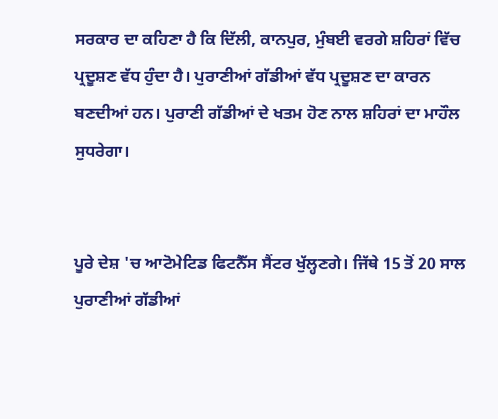ਸਰਕਾਰ ਦਾ ਕਹਿਣਾ ਹੈ ਕਿ ਦਿੱਲੀ, ਕਾਨਪੁਰ, ਮੁੰਬਈ ਵਰਗੇ ਸ਼ਹਿਰਾਂ ਵਿੱਚ ਪ੍ਰਦੂਸ਼ਣ ਵੱਧ ਹੁੰਦਾ ਹੈ। ਪੁਰਾਣੀਆਂ ਗੱਡੀਆਂ ਵੱਧ ਪ੍ਰਦੂਸ਼ਣ ਦਾ ਕਾਰਨ ਬਣਦੀਆਂ ਹਨ। ਪੁਰਾਣੀ ਗੱਡੀਆਂ ਦੇ ਖਤਮ ਹੋਣ ਨਾਲ ਸ਼ਹਿਰਾਂ ਦਾ ਮਾਹੌਲ ਸੁਧਰੇਗਾ।


ਪੂਰੇ ਦੇਸ਼ 'ਚ ਆਟੋਮੇਟਿਡ ਫਿਟਨੈੱਸ ਸੈਂਟਰ ਖੁੱਲ੍ਹਣਗੇ। ਜਿੱਥੇ 15 ਤੋਂ 20 ਸਾਲ ਪੁਰਾਣੀਆਂ ਗੱਡੀਆਂ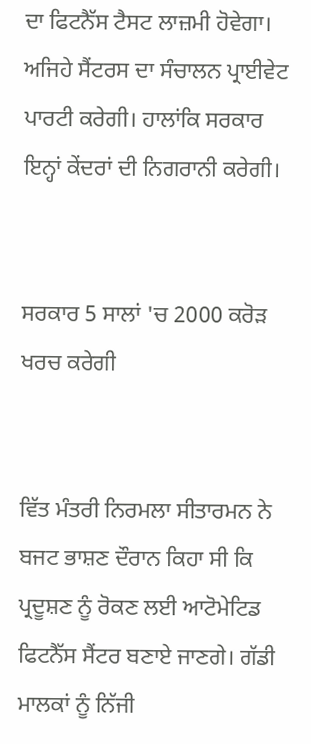ਦਾ ਫਿਟਨੈੱਸ ਟੈਸਟ ਲਾਜ਼ਮੀ ਹੋਵੇਗਾ। ਅਜਿਹੇ ਸੈਂਟਰਸ ਦਾ ਸੰਚਾਲਨ ਪ੍ਰਾਈਵੇਟ ਪਾਰਟੀ ਕਰੇਗੀ। ਹਾਲਾਂਕਿ ਸਰਕਾਰ ਇਨ੍ਹਾਂ ਕੇਂਦਰਾਂ ਦੀ ਨਿਗਰਾਨੀ ਕਰੇਗੀ।


ਸਰਕਾਰ 5 ਸਾਲਾਂ 'ਚ 2000 ਕਰੋੜ ਖਰਚ ਕਰੇਗੀ


ਵਿੱਤ ਮੰਤਰੀ ਨਿਰਮਲਾ ਸੀਤਾਰਮਨ ਨੇ ਬਜਟ ਭਾਸ਼ਣ ਦੌਰਾਨ ਕਿਹਾ ਸੀ ਕਿ ਪ੍ਰਦੂਸ਼ਣ ਨੂੰ ਰੋਕਣ ਲਈ ਆਟੋਮੇਟਿਡ ਫਿਟਨੈੱਸ ਸੈਂਟਰ ਬਣਾਏ ਜਾਣਗੇ। ਗੱਡੀ ਮਾਲਕਾਂ ਨੂੰ ਨਿੱਜੀ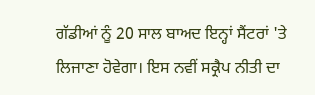ਗੱਡੀਆਂ ਨੂੰ 20 ਸਾਲ ਬਾਅਦ ਇਨ੍ਹਾਂ ਸੈਂਟਰਾਂ 'ਤੇ ਲਿਜਾਣਾ ਹੋਵੇਗਾ। ਇਸ ਨਵੀਂ ਸਕ੍ਰੈਪ ਨੀਤੀ ਦਾ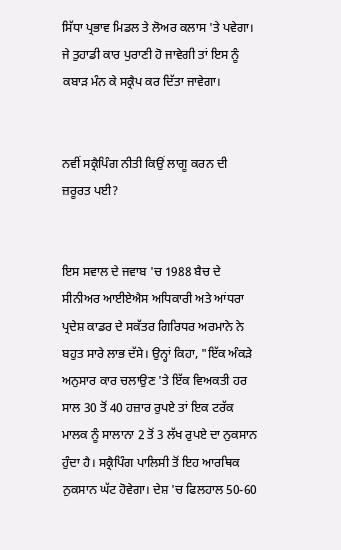ਸਿੱਧਾ ਪ੍ਰਭਾਵ ਮਿਡਲ ਤੇ ਲੋਅਰ ਕਲਾਸ 'ਤੇ ਪਵੇਗਾ। ਜੇ ਤੁਹਾਡੀ ਕਾਰ ਪੁਰਾਣੀ ਹੋ ਜਾਵੇਗੀ ਤਾਂ ਇਸ ਨੂੰ ਕਬਾੜ ਮੰਨ ਕੇ ਸਕ੍ਰੈਪ ਕਰ ਦਿੱਤਾ ਜਾਵੇਗਾ।


ਨਵੀਂ ਸਕ੍ਰੈਪਿੰਗ ਨੀਤੀ ਕਿਉਂ ਲਾਗੂ ਕਰਨ ਦੀ ਜ਼ਰੂਰਤ ਪਈ?


ਇਸ ਸਵਾਲ ਦੇ ਜਵਾਬ 'ਚ 1988 ਬੈਚ ਦੇ ਸੀਨੀਅਰ ਆਈਏਐਸ ਅਧਿਕਾਰੀ ਅਤੇ ਆਂਧਰਾ ਪ੍ਰਦੇਸ਼ ਕਾਡਰ ਦੇ ਸਕੱਤਰ ਗਿਰਿਧਰ ਅਰਮਾਨੇ ਨੇ ਬਹੁਤ ਸਾਰੇ ਲਾਭ ਦੱਸੇ। ਉਨ੍ਹਾਂ ਕਿਹਾ, "ਇੱਕ ਅੰਕੜੇ ਅਨੁਸਾਰ ਕਾਰ ਚਲਾਉਣ 'ਤੇ ਇੱਕ ਵਿਅਕਤੀ ਹਰ ਸਾਲ 30 ਤੋਂ 40 ਹਜ਼ਾਰ ਰੁਪਏ ਤਾਂ ਇਕ ਟਰੱਕ ਮਾਲਕ ਨੂੰ ਸਾਲਾਨਾ 2 ਤੋਂ 3 ਲੱਖ ਰੁਪਏ ਦਾ ਨੁਕਸਾਨ ਹੁੰਦਾ ਹੈ। ਸਕ੍ਰੈਪਿੰਗ ਪਾਲਿਸੀ ਤੋਂ ਇਹ ਆਰਥਿਕ ਨੁਕਸਾਨ ਘੱਟ ਹੋਵੇਗਾ। ਦੇਸ਼ 'ਚ ਫਿਲਹਾਲ 50-60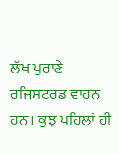ਲੱਖ ਪੁਰਾਣੇ ਰਜਿਸਟਰਡ ਵਾਹਨ ਹਨ। ਕੁਝ ਪਹਿਲਾਂ ਹੀ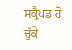ਸਕ੍ਰੈਪਡ ਹੋ ਚੁੱਕੇ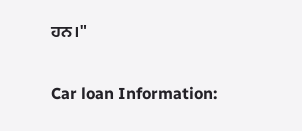ਹਨ।"


Car loan Information: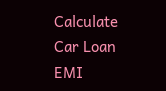Calculate Car Loan EMI